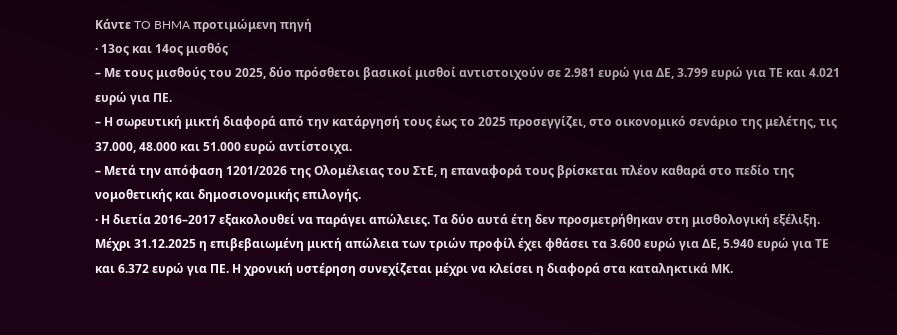Κάντε TO BHMA προτιμώμενη πηγή
· 13ος και 14ος μισθός
– Με τους μισθούς του 2025, δύο πρόσθετοι βασικοί μισθοί αντιστοιχούν σε 2.981 ευρώ για ΔΕ, 3.799 ευρώ για ΤΕ και 4.021 ευρώ για ΠΕ.
– Η σωρευτική μικτή διαφορά από την κατάργησή τους έως το 2025 προσεγγίζει, στο οικονομικό σενάριο της μελέτης, τις 37.000, 48.000 και 51.000 ευρώ αντίστοιχα.
– Μετά την απόφαση 1201/2026 της Ολομέλειας του ΣτΕ, η επαναφορά τους βρίσκεται πλέον καθαρά στο πεδίο της νομοθετικής και δημοσιονομικής επιλογής.
· Η διετία 2016–2017 εξακολουθεί να παράγει απώλειες. Τα δύο αυτά έτη δεν προσμετρήθηκαν στη μισθολογική εξέλιξη.
Μέχρι 31.12.2025 η επιβεβαιωμένη μικτή απώλεια των τριών προφίλ έχει φθάσει τα 3.600 ευρώ για ΔΕ, 5.940 ευρώ για ΤΕ και 6.372 ευρώ για ΠΕ. Η χρονική υστέρηση συνεχίζεται μέχρι να κλείσει η διαφορά στα καταληκτικά ΜΚ.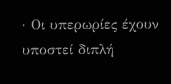· Οι υπερωρίες έχουν υποστεί διπλή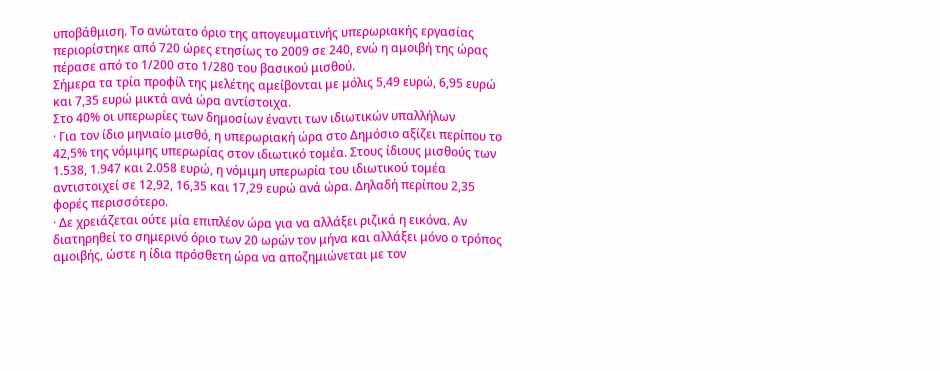υποβάθμιση. Το ανώτατο όριο της απογευματινής υπερωριακής εργασίας περιορίστηκε από 720 ώρες ετησίως το 2009 σε 240, ενώ η αμοιβή της ώρας πέρασε από το 1/200 στο 1/280 του βασικού μισθού.
Σήμερα τα τρία προφίλ της μελέτης αμείβονται με μόλις 5,49 ευρώ, 6,95 ευρώ και 7,35 ευρώ μικτά ανά ώρα αντίστοιχα.
Στο 40% οι υπερωρίες των δημοσίων έναντι των ιδιωτικών υπαλλήλων
· Για τον ίδιο μηνιαίο μισθό, η υπερωριακή ώρα στο Δημόσιο αξίζει περίπου το 42,5% της νόμιμης υπερωρίας στον ιδιωτικό τομέα. Στους ίδιους μισθούς των 1.538, 1.947 και 2.058 ευρώ, η νόμιμη υπερωρία του ιδιωτικού τομέα αντιστοιχεί σε 12,92, 16,35 και 17,29 ευρώ ανά ώρα. Δηλαδή περίπου 2,35 φορές περισσότερο.
· Δε χρειάζεται ούτε μία επιπλέον ώρα για να αλλάξει ριζικά η εικόνα. Αν διατηρηθεί το σημερινό όριο των 20 ωρών τον μήνα και αλλάξει μόνο ο τρόπος αμοιβής, ώστε η ίδια πρόσθετη ώρα να αποζημιώνεται με τον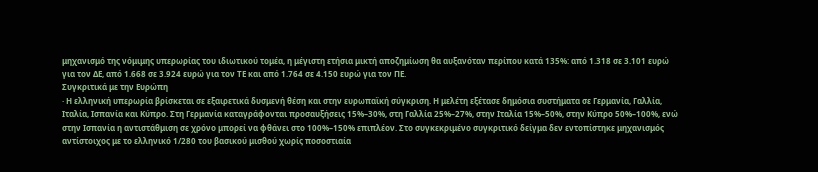μηχανισμό της νόμιμης υπερωρίας του ιδιωτικού τομέα, η μέγιστη ετήσια μικτή αποζημίωση θα αυξανόταν περίπου κατά 135%: από 1.318 σε 3.101 ευρώ για τον ΔΕ, από 1.668 σε 3.924 ευρώ για τον ΤΕ και από 1.764 σε 4.150 ευρώ για τον ΠΕ.
Συγκριτικά με την Ευρώπη
· Η ελληνική υπερωρία βρίσκεται σε εξαιρετικά δυσμενή θέση και στην ευρωπαϊκή σύγκριση. Η μελέτη εξέτασε δημόσια συστήματα σε Γερμανία, Γαλλία, Ιταλία, Ισπανία και Κύπρο. Στη Γερμανία καταγράφονται προσαυξήσεις 15%–30%, στη Γαλλία 25%–27%, στην Ιταλία 15%–50%, στην Κύπρο 50%–100%, ενώ στην Ισπανία η αντιστάθμιση σε χρόνο μπορεί να φθάνει στο 100%–150% επιπλέον. Στο συγκεκριμένο συγκριτικό δείγμα δεν εντοπίστηκε μηχανισμός αντίστοιχος με το ελληνικό 1/280 του βασικού μισθού χωρίς ποσοστιαία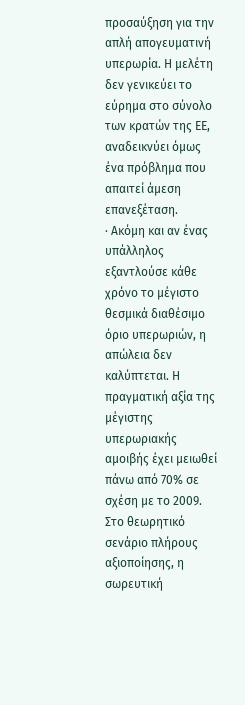προσαύξηση για την απλή απογευματινή υπερωρία. Η μελέτη δεν γενικεύει το εύρημα στο σύνολο των κρατών της ΕΕ, αναδεικνύει όμως ένα πρόβλημα που απαιτεί άμεση επανεξέταση.
· Ακόμη και αν ένας υπάλληλος εξαντλούσε κάθε χρόνο το μέγιστο θεσμικά διαθέσιμο όριο υπερωριών, η απώλεια δεν καλύπτεται. Η πραγματική αξία της μέγιστης υπερωριακής αμοιβής έχει μειωθεί πάνω από 70% σε σχέση με το 2009. Στο θεωρητικό σενάριο πλήρους αξιοποίησης, η σωρευτική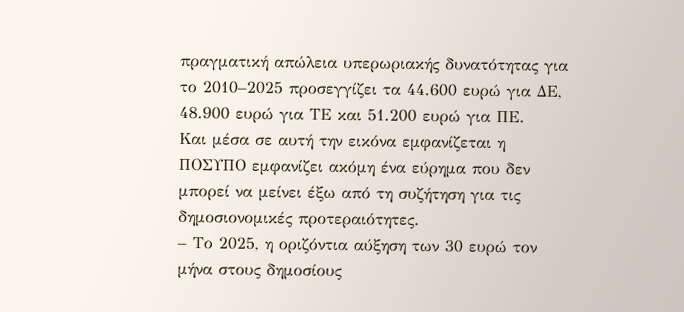πραγματική απώλεια υπερωριακής δυνατότητας για το 2010–2025 προσεγγίζει τα 44.600 ευρώ για ΔΕ, 48.900 ευρώ για ΤΕ και 51.200 ευρώ για ΠΕ.
Και μέσα σε αυτή την εικόνα εμφανίζεται η ΠΟΣΥΠΟ εμφανίζει ακόμη ένα εύρημα που δεν μπορεί να μείνει έξω από τη συζήτηση για τις δημοσιονομικές προτεραιότητες.
– Το 2025, η οριζόντια αύξηση των 30 ευρώ τον μήνα στους δημοσίους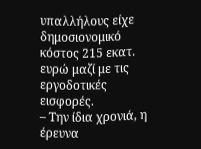υπαλλήλους είχε δημοσιονομικό κόστος 215 εκατ. ευρώ μαζί με τις εργοδοτικές εισφορές.
– Την ίδια χρονιά, η έρευνα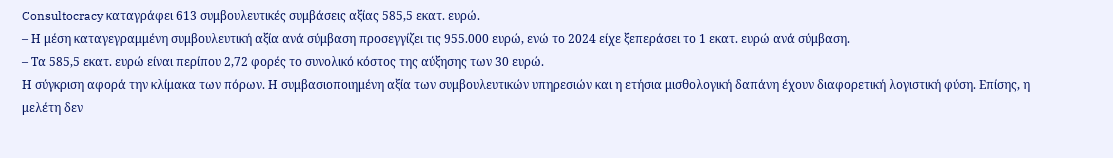Consultocracy καταγράφει 613 συμβουλευτικές συμβάσεις αξίας 585,5 εκατ. ευρώ.
– Η μέση καταγεγραμμένη συμβουλευτική αξία ανά σύμβαση προσεγγίζει τις 955.000 ευρώ, ενώ το 2024 είχε ξεπεράσει το 1 εκατ. ευρώ ανά σύμβαση.
– Τα 585,5 εκατ. ευρώ είναι περίπου 2,72 φορές το συνολικό κόστος της αύξησης των 30 ευρώ.
Η σύγκριση αφορά την κλίμακα των πόρων. Η συμβασιοποιημένη αξία των συμβουλευτικών υπηρεσιών και η ετήσια μισθολογική δαπάνη έχουν διαφορετική λογιστική φύση. Επίσης, η μελέτη δεν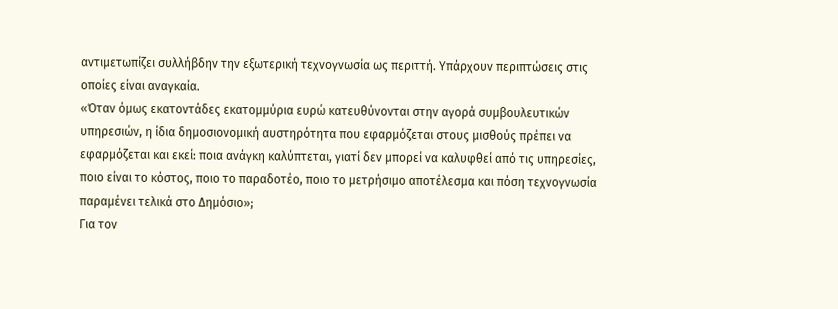αντιμετωπίζει συλλήβδην την εξωτερική τεχνογνωσία ως περιττή. Υπάρχουν περιπτώσεις στις οποίες είναι αναγκαία.
«Όταν όμως εκατοντάδες εκατομμύρια ευρώ κατευθύνονται στην αγορά συμβουλευτικών υπηρεσιών, η ίδια δημοσιονομική αυστηρότητα που εφαρμόζεται στους μισθούς πρέπει να εφαρμόζεται και εκεί: ποια ανάγκη καλύπτεται, γιατί δεν μπορεί να καλυφθεί από τις υπηρεσίες, ποιο είναι το κόστος, ποιο το παραδοτέο, ποιο το μετρήσιμο αποτέλεσμα και πόση τεχνογνωσία παραμένει τελικά στο Δημόσιο»;
Για τον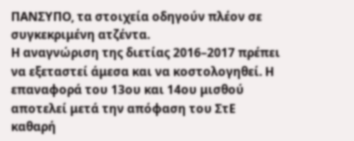ΠΑΝΣΥΠΟ, τα στοιχεία οδηγούν πλέον σε συγκεκριμένη ατζέντα.
Η αναγνώριση της διετίας 2016–2017 πρέπει να εξεταστεί άμεσα και να κοστολογηθεί. Η επαναφορά του 13ου και 14ου μισθού αποτελεί μετά την απόφαση του ΣτΕ καθαρή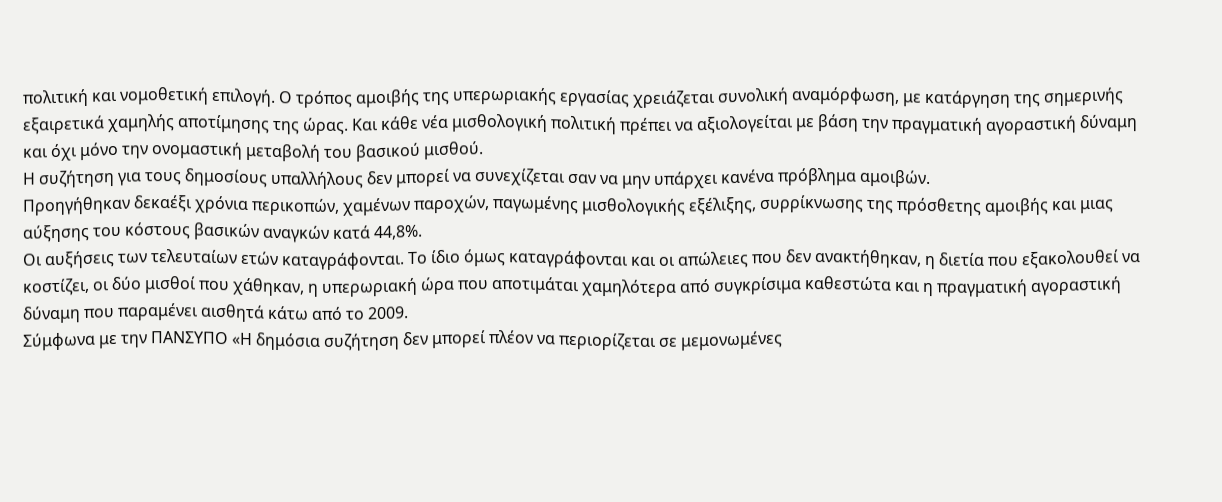πολιτική και νομοθετική επιλογή. Ο τρόπος αμοιβής της υπερωριακής εργασίας χρειάζεται συνολική αναμόρφωση, με κατάργηση της σημερινής εξαιρετικά χαμηλής αποτίμησης της ώρας. Και κάθε νέα μισθολογική πολιτική πρέπει να αξιολογείται με βάση την πραγματική αγοραστική δύναμη και όχι μόνο την ονομαστική μεταβολή του βασικού μισθού.
Η συζήτηση για τους δημοσίους υπαλλήλους δεν μπορεί να συνεχίζεται σαν να μην υπάρχει κανένα πρόβλημα αμοιβών.
Προηγήθηκαν δεκαέξι χρόνια περικοπών, χαμένων παροχών, παγωμένης μισθολογικής εξέλιξης, συρρίκνωσης της πρόσθετης αμοιβής και μιας αύξησης του κόστους βασικών αναγκών κατά 44,8%.
Οι αυξήσεις των τελευταίων ετών καταγράφονται. Το ίδιο όμως καταγράφονται και οι απώλειες που δεν ανακτήθηκαν, η διετία που εξακολουθεί να κοστίζει, οι δύο μισθοί που χάθηκαν, η υπερωριακή ώρα που αποτιμάται χαμηλότερα από συγκρίσιμα καθεστώτα και η πραγματική αγοραστική δύναμη που παραμένει αισθητά κάτω από το 2009.
Σύμφωνα με την ΠΑΝΣΥΠΟ «Η δημόσια συζήτηση δεν μπορεί πλέον να περιορίζεται σε μεμονωμένες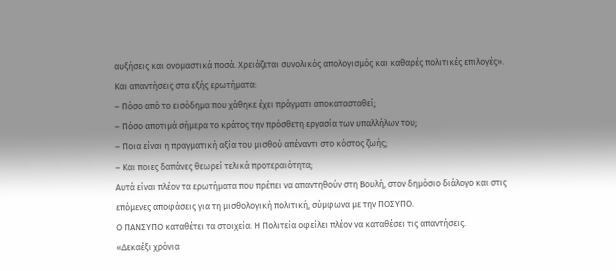αυξήσεις και ονομαστικά ποσά. Χρειάζεται συνολικός απολογισμός και καθαρές πολιτικές επιλογές».
Και απαντήσεις στα εξής ερωτήματα:
– Πόσο από το εισόδημα που χάθηκε έχει πράγματι αποκατασταθεί;
– Πόσο αποτιμά σήμερα το κράτος την πρόσθετη εργασία των υπαλλήλων του;
– Ποια είναι η πραγματική αξία του μισθού απέναντι στο κόστος ζωής;
– Και ποιες δαπάνες θεωρεί τελικά προτεραιότητα;
Αυτά είναι πλέον τα ερωτήματα που πρέπει να απαντηθούν στη Βουλή, στον δημόσιο διάλογο και στις επόμενες αποφάσεις για τη μισθολογική πολιτική, σύμφωνα με την ΠΟΣΥΠΟ.
Ο ΠΑΝΣΥΠΟ καταθέτει τα στοιχεία. Η Πολιτεία οφείλει πλέον να καταθέσει τις απαντήσεις.
«Δεκαέξι χρόνια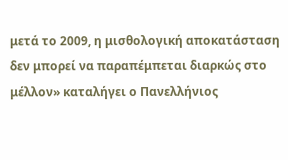μετά το 2009, η μισθολογική αποκατάσταση δεν μπορεί να παραπέμπεται διαρκώς στο μέλλον» καταλήγει ο Πανελλήνιος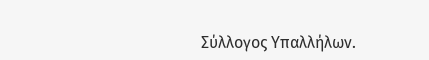Σύλλογος Υπαλλήλων.